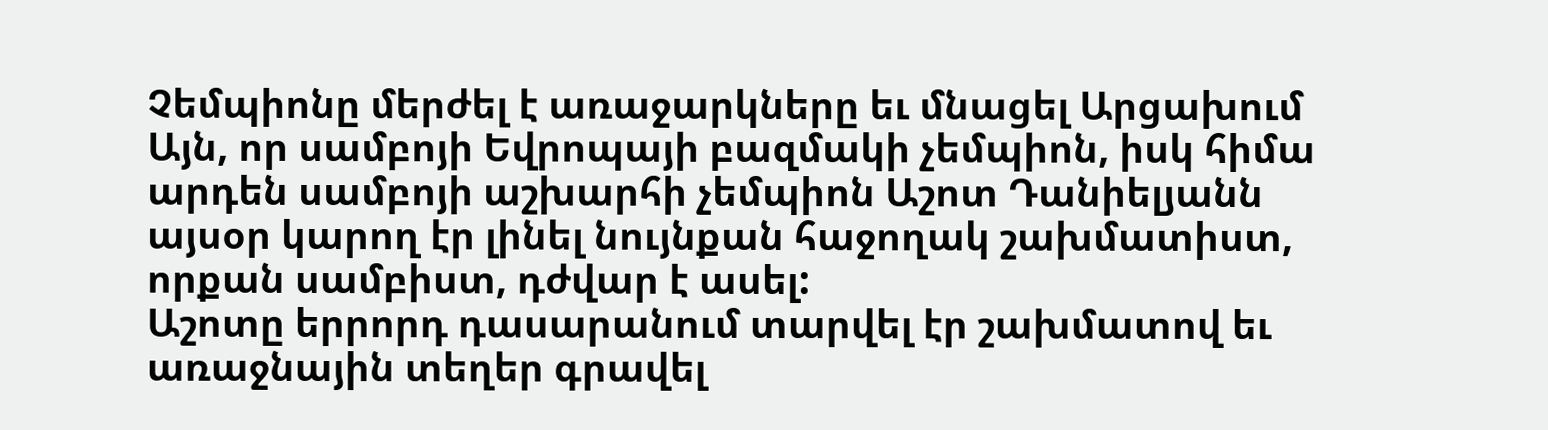Չեմպիոնը մերժել է առաջարկները եւ մնացել Արցախում
Այն, որ սամբոյի Եվրոպայի բազմակի չեմպիոն, իսկ հիմա արդեն սամբոյի աշխարհի չեմպիոն Աշոտ Դանիելյանն այսօր կարող էր լինել նույնքան հաջողակ շախմատիստ, որքան սամբիստ, դժվար է ասել:
Աշոտը երրորդ դասարանում տարվել էր շախմատով եւ առաջնային տեղեր գրավել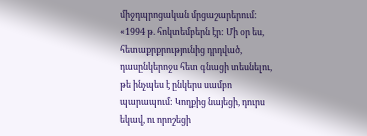միջդպրոցական մրցաշարերում:
«1994 թ. հոկտեմբերն էր: Մի օր ես, հետաքրքրությունից դրդված, դասընկերոջս հետ գնացի տեսնելու, թե ինչպես է ընկերս սամբո պարապում: Կողքից նայեցի, դուրս եկավ, ու որոշեցի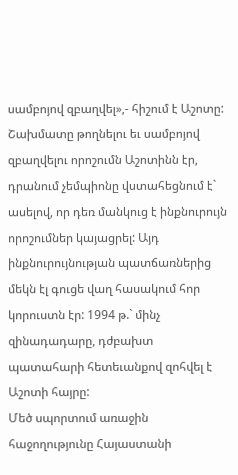սամբոյով զբաղվել»,- հիշում է Աշոտը:
Շախմատը թողնելու եւ սամբոյով զբաղվելու որոշումն Աշոտինն էր, դրանում չեմպիոնը վստահեցնում է` ասելով, որ դեռ մանկուց է ինքնուրույն որոշումներ կայացրել: Այդ ինքնուրույնության պատճառներից մեկն էլ գուցե վաղ հասակում հոր կորուստն էր: 1994 թ.` մինչ զինադադարը, դժբախտ պատահարի հետեւանքով զոհվել է Աշոտի հայրը:
Մեծ սպորտում առաջին հաջողությունը Հայաստանի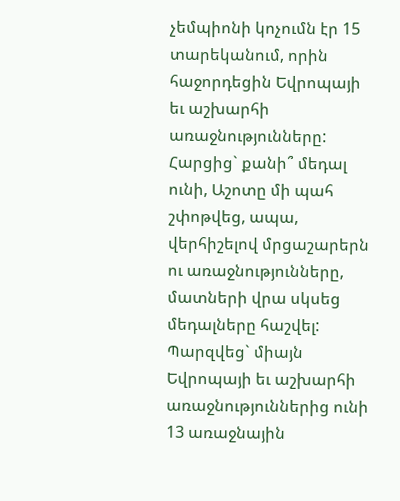չեմպիոնի կոչումն էր 15 տարեկանում, որին հաջորդեցին Եվրոպայի եւ աշխարհի առաջնությունները: Հարցից` քանի՞ մեդալ ունի, Աշոտը մի պահ շփոթվեց, ապա, վերհիշելով մրցաշարերն ու առաջնությունները, մատների վրա սկսեց մեդալները հաշվել:
Պարզվեց` միայն Եվրոպայի եւ աշխարհի առաջնություններից ունի 13 առաջնային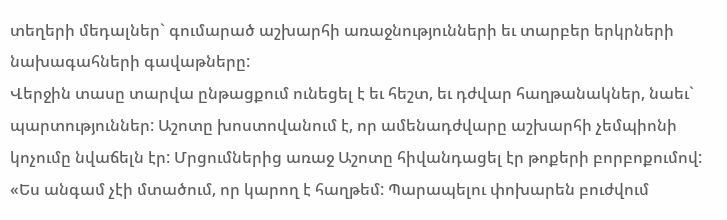տեղերի մեդալներ` գումարած աշխարհի առաջնությունների եւ տարբեր երկրների նախագահների գավաթները:
Վերջին տասը տարվա ընթացքում ունեցել է եւ հեշտ, եւ դժվար հաղթանակներ, նաեւ` պարտություններ: Աշոտը խոստովանում է, որ ամենադժվարը աշխարհի չեմպիոնի կոչումը նվաճելն էր: Մրցումներից առաջ Աշոտը հիվանդացել էր թոքերի բորբոքումով:
«Ես անգամ չէի մտածում, որ կարող է հաղթեմ: Պարապելու փոխարեն բուժվում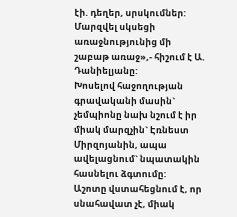էի. դեղեր, սրսկումներ: Մարզվել սկսեցի առաջնությունից մի շաբաթ առաջ»,- հիշում է Ա. Դանիելյանը:
Խոսելով հաջողության գրավականի մասին` չեմպիոնը նախ նշում է իր միակ մարզչին` Էռնեստ Միրզոյանին, ապա ավելացնում` նպատակին հասնելու ձգտումը:
Աշոտը վստահեցնում է, որ սնահավատ չէ, միակ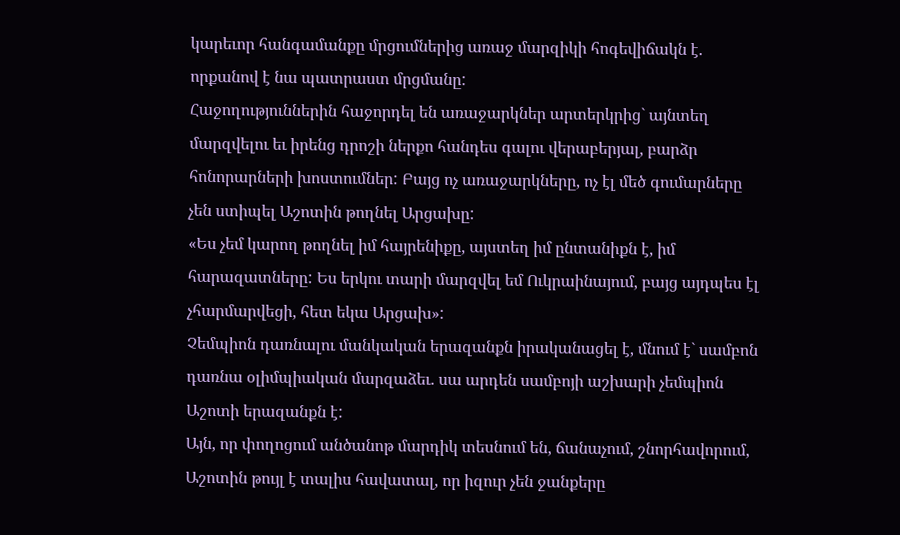կարեւոր հանգամանքը մրցումներից առաջ մարզիկի հոգեվիճակն է. որքանով է նա պատրաստ մրցմանը:
Հաջողություններին հաջորդել են առաջարկներ արտերկրից` այնտեղ մարզվելու եւ իրենց դրոշի ներքո հանդես գալու վերաբերյալ, բարձր հոնորարների խոստումներ: Բայց ոչ առաջարկները, ոչ էլ մեծ գումարները չեն ստիպել Աշոտին թողնել Արցախը:
«Ես չեմ կարող թողնել իմ հայրենիքը, այստեղ իմ ընտանիքն է, իմ հարազատները: Ես երկու տարի մարզվել եմ Ուկրաինայում, բայց այդպես էլ չհարմարվեցի, հետ եկա Արցախ»:
Չեմպիոն դառնալու մանկական երազանքն իրականացել է, մնում է` սամբոն դառնա օլիմպիական մարզաձեւ. սա արդեն սամբոյի աշխարի չեմպիոն Աշոտի երազանքն է:
Այն, որ փողոցում անծանոթ մարդիկ տեսնում են, ճանաչում, շնորհավորում, Աշոտին թույլ է տալիս հավատալ, որ իզուր չեն ջանքերը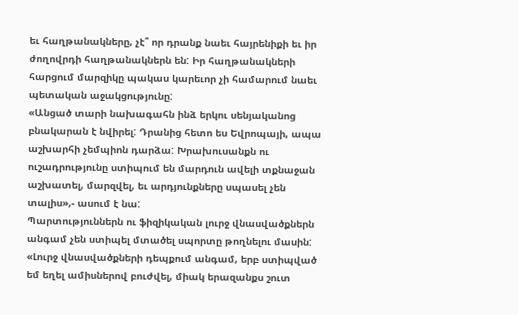եւ հաղթանակները, չէ՞ որ դրանք նաեւ հայրենիքի եւ իր ժողովրդի հաղթանակներն են: Իր հաղթանակների հարցում մարզիկը պակաս կարեւոր չի համարում նաեւ պետական աջակցությունը:
«Անցած տարի նախագահն ինձ երկու սենյականոց բնակարան է նվիրել: Դրանից հետո ես Եվրոպայի, ապա աշխարհի չեմպիոն դարձա: Խրախուսանքն ու ուշադրությունը ստիպում են մարդուն ավելի տքնաջան աշխատել, մարզվել, եւ արդյունքները սպասել չեն տալիս»,- ասում է նա:
Պարտություններն ու ֆիզիկական լուրջ վնասվածքներն անգամ չեն ստիպել մտածել սպորտը թողնելու մասին:
«Լուրջ վնասվածքների դեպքում անգամ, երբ ստիպված եմ եղել ամիսներով բուժվել, միակ երազանքս շուտ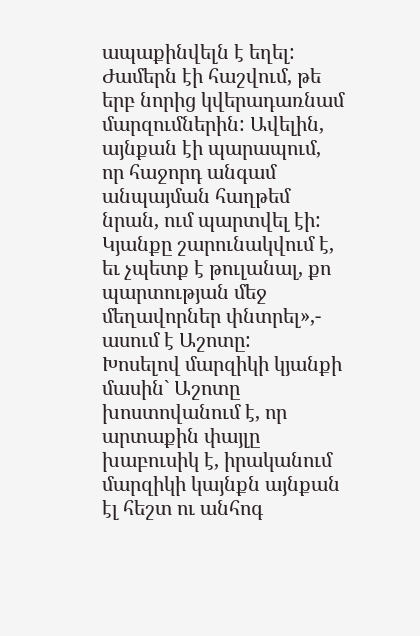ապաքինվելն է եղել: Ժամերն էի հաշվում, թե երբ նորից կվերադառնամ մարզումներին: Ավելին, այնքան էի պարապում, որ հաջորդ անգամ անպայման հաղթեմ նրան, ում պարտվել էի: Կյանքը շարունակվում է, եւ չպետք է թուլանալ, քո պարտության մեջ մեղավորներ փնտրել»,- ասում է Աշոտը:
Խոսելով մարզիկի կյանքի մասին` Աշոտը խոստովանում է, որ արտաքին փայլը խաբուսիկ է, իրականում մարզիկի կայնքն այնքան էլ հեշտ ու անհոգ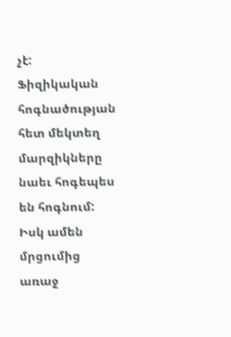չէ:
Ֆիզիկական հոգնածության հետ մեկտեղ մարզիկները նաեւ հոգեպես են հոգնում: Իսկ ամեն մրցումից առաջ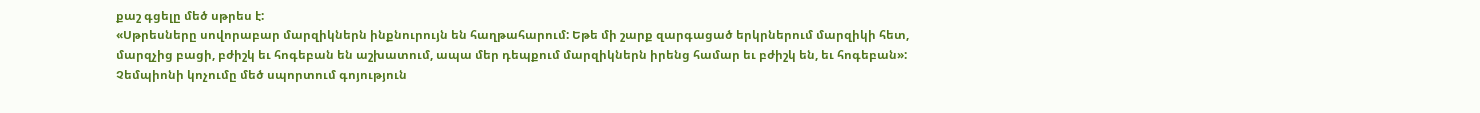քաշ գցելը մեծ սթրես է:
«Սթրեսները սովորաբար մարզիկներն ինքնուրույն են հաղթահարում: Եթե մի շարք զարգացած երկրներում մարզիկի հետ, մարզչից բացի, բժիշկ եւ հոգեբան են աշխատում, ապա մեր դեպքում մարզիկներն իրենց համար եւ բժիշկ են, եւ հոգեբան»:
Չեմպիոնի կոչումը մեծ սպորտում գոյություն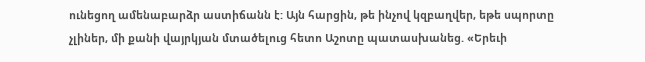ունեցող ամենաբարձր աստիճանն է: Այն հարցին, թե ինչով կզբաղվեր, եթե սպորտը չլիներ, մի քանի վայրկյան մտածելուց հետո Աշոտը պատասխանեց. «Երեւի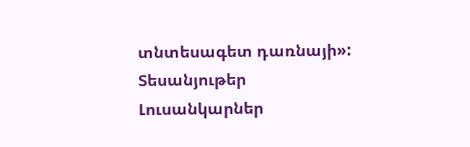տնտեսագետ դառնայի»:
Տեսանյութեր
Լուսանկարներ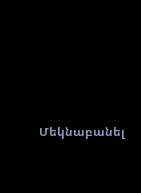Մեկնաբանել